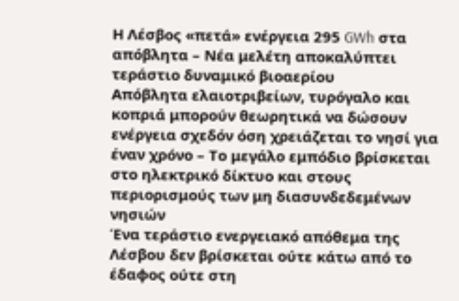Η Λέσβος «πετά» ενέργεια 295 GWh στα απόβλητα – Νέα μελέτη αποκαλύπτει τεράστιο δυναμικό βιοαερίου
Απόβλητα ελαιοτριβείων, τυρόγαλο και κοπριά μπορούν θεωρητικά να δώσουν ενέργεια σχεδόν όση χρειάζεται το νησί για έναν χρόνο – Το μεγάλο εμπόδιο βρίσκεται στο ηλεκτρικό δίκτυο και στους περιορισμούς των μη διασυνδεδεμένων νησιών
Ένα τεράστιο ενεργειακό απόθεμα της Λέσβου δεν βρίσκεται ούτε κάτω από το έδαφος ούτε στη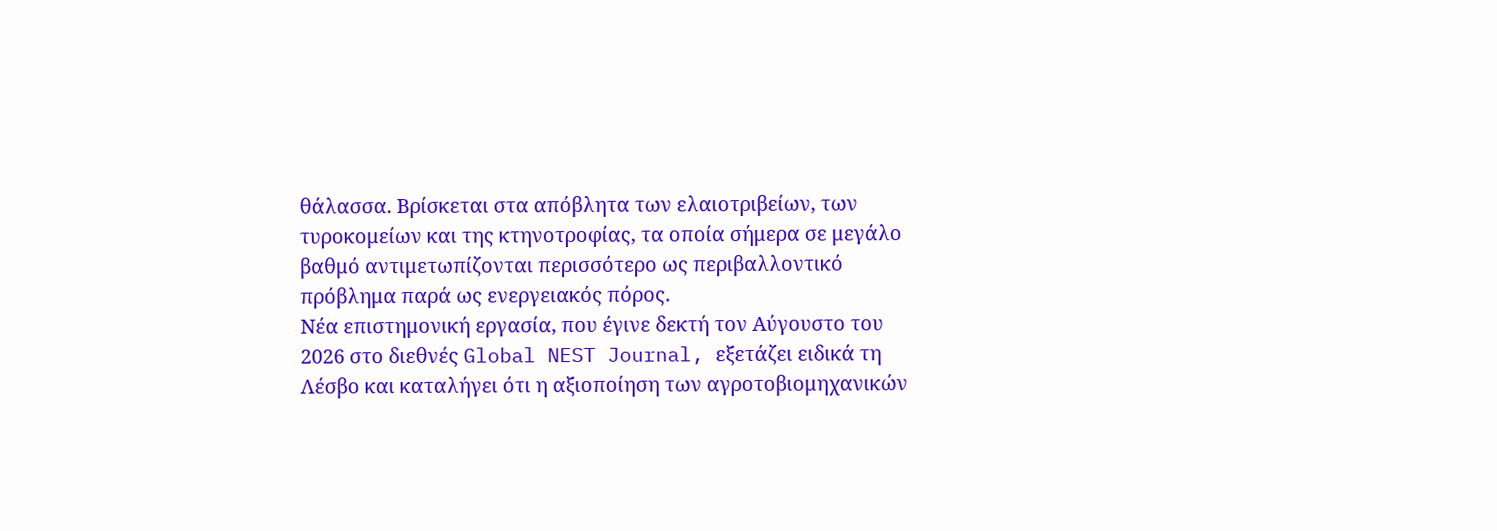θάλασσα. Βρίσκεται στα απόβλητα των ελαιοτριβείων, των τυροκομείων και της κτηνοτροφίας, τα οποία σήμερα σε μεγάλο βαθμό αντιμετωπίζονται περισσότερο ως περιβαλλοντικό πρόβλημα παρά ως ενεργειακός πόρος.
Νέα επιστημονική εργασία, που έγινε δεκτή τον Αύγουστο του 2026 στο διεθνές Global NEST Journal, εξετάζει ειδικά τη Λέσβο και καταλήγει ότι η αξιοποίηση των αγροτοβιομηχανικών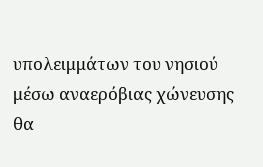υπολειμμάτων του νησιού μέσω αναερόβιας χώνευσης θα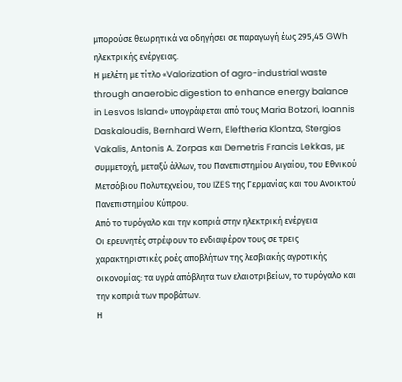μπορούσε θεωρητικά να οδηγήσει σε παραγωγή έως 295,45 GWh ηλεκτρικής ενέργειας.
Η μελέτη με τίτλο «Valorization of agro-industrial waste through anaerobic digestion to enhance energy balance in Lesvos Island» υπογράφεται από τους Maria Botzori, Ioannis Daskaloudis, Bernhard Wern, Eleftheria Klontza, Stergios Vakalis, Antonis A. Zorpas και Demetris Francis Lekkas, με συμμετοχή, μεταξύ άλλων, του Πανεπιστημίου Αιγαίου, του Εθνικού Μετσόβιου Πολυτεχνείου, του IZES της Γερμανίας και του Ανοικτού Πανεπιστημίου Κύπρου.
Από το τυρόγαλο και την κοπριά στην ηλεκτρική ενέργεια
Οι ερευνητές στρέφουν το ενδιαφέρον τους σε τρεις χαρακτηριστικές ροές αποβλήτων της λεσβιακής αγροτικής οικονομίας: τα υγρά απόβλητα των ελαιοτριβείων, το τυρόγαλο και την κοπριά των προβάτων.
Η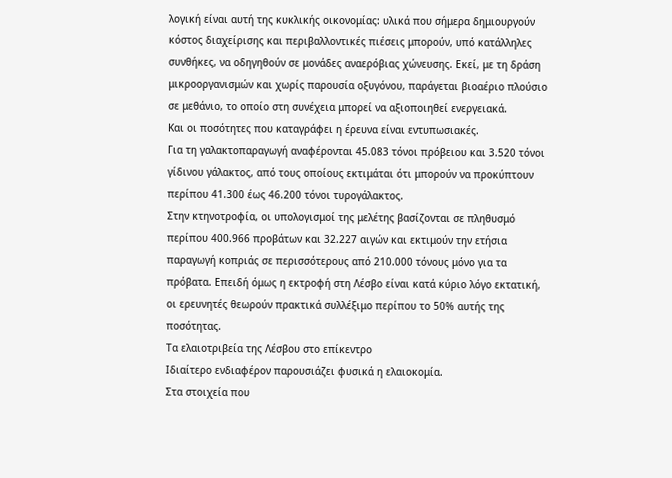λογική είναι αυτή της κυκλικής οικονομίας: υλικά που σήμερα δημιουργούν κόστος διαχείρισης και περιβαλλοντικές πιέσεις μπορούν, υπό κατάλληλες συνθήκες, να οδηγηθούν σε μονάδες αναερόβιας χώνευσης. Εκεί, με τη δράση μικροοργανισμών και χωρίς παρουσία οξυγόνου, παράγεται βιοαέριο πλούσιο σε μεθάνιο, το οποίο στη συνέχεια μπορεί να αξιοποιηθεί ενεργειακά.
Και οι ποσότητες που καταγράφει η έρευνα είναι εντυπωσιακές.
Για τη γαλακτοπαραγωγή αναφέρονται 45.083 τόνοι πρόβειου και 3.520 τόνοι γίδινου γάλακτος, από τους οποίους εκτιμάται ότι μπορούν να προκύπτουν περίπου 41.300 έως 46.200 τόνοι τυρογάλακτος.
Στην κτηνοτροφία, οι υπολογισμοί της μελέτης βασίζονται σε πληθυσμό περίπου 400.966 προβάτων και 32.227 αιγών και εκτιμούν την ετήσια παραγωγή κοπριάς σε περισσότερους από 210.000 τόνους μόνο για τα πρόβατα. Επειδή όμως η εκτροφή στη Λέσβο είναι κατά κύριο λόγο εκτατική, οι ερευνητές θεωρούν πρακτικά συλλέξιμο περίπου το 50% αυτής της ποσότητας.
Τα ελαιοτριβεία της Λέσβου στο επίκεντρο
Ιδιαίτερο ενδιαφέρον παρουσιάζει φυσικά η ελαιοκομία.
Στα στοιχεία που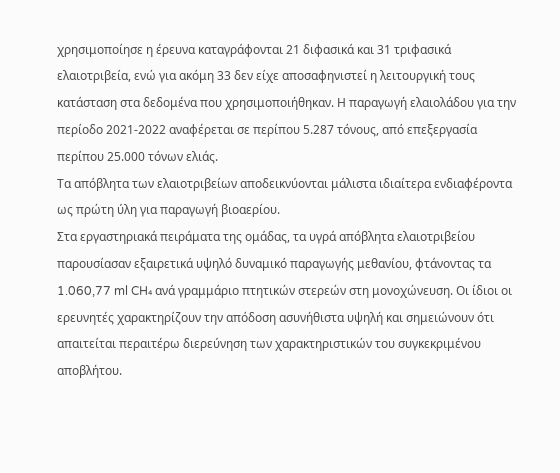χρησιμοποίησε η έρευνα καταγράφονται 21 διφασικά και 31 τριφασικά ελαιοτριβεία, ενώ για ακόμη 33 δεν είχε αποσαφηνιστεί η λειτουργική τους κατάσταση στα δεδομένα που χρησιμοποιήθηκαν. Η παραγωγή ελαιολάδου για την περίοδο 2021-2022 αναφέρεται σε περίπου 5.287 τόνους, από επεξεργασία περίπου 25.000 τόνων ελιάς.
Τα απόβλητα των ελαιοτριβείων αποδεικνύονται μάλιστα ιδιαίτερα ενδιαφέροντα ως πρώτη ύλη για παραγωγή βιοαερίου.
Στα εργαστηριακά πειράματα της ομάδας, τα υγρά απόβλητα ελαιοτριβείου παρουσίασαν εξαιρετικά υψηλό δυναμικό παραγωγής μεθανίου, φτάνοντας τα 1.060,77 ml CH₄ ανά γραμμάριο πτητικών στερεών στη μονοχώνευση. Οι ίδιοι οι ερευνητές χαρακτηρίζουν την απόδοση ασυνήθιστα υψηλή και σημειώνουν ότι απαιτείται περαιτέρω διερεύνηση των χαρακτηριστικών του συγκεκριμένου αποβλήτου.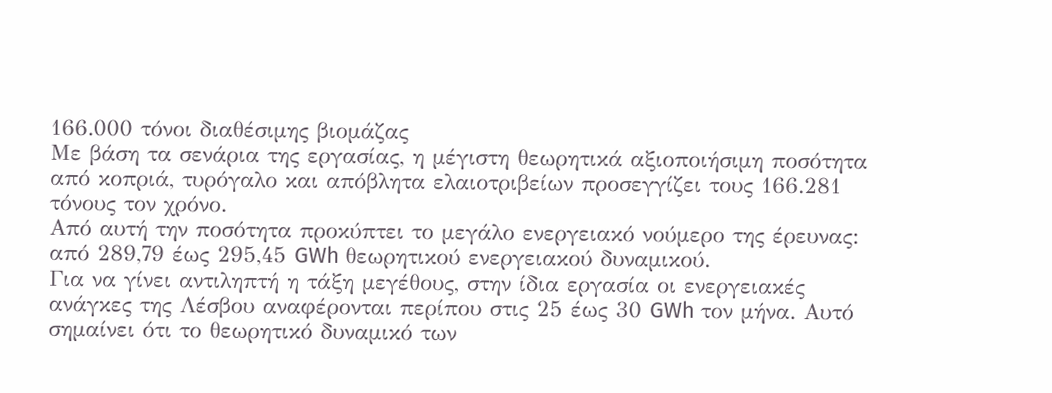166.000 τόνοι διαθέσιμης βιομάζας
Με βάση τα σενάρια της εργασίας, η μέγιστη θεωρητικά αξιοποιήσιμη ποσότητα από κοπριά, τυρόγαλο και απόβλητα ελαιοτριβείων προσεγγίζει τους 166.281 τόνους τον χρόνο.
Από αυτή την ποσότητα προκύπτει το μεγάλο ενεργειακό νούμερο της έρευνας: από 289,79 έως 295,45 GWh θεωρητικού ενεργειακού δυναμικού.
Για να γίνει αντιληπτή η τάξη μεγέθους, στην ίδια εργασία οι ενεργειακές ανάγκες της Λέσβου αναφέρονται περίπου στις 25 έως 30 GWh τον μήνα. Αυτό σημαίνει ότι το θεωρητικό δυναμικό των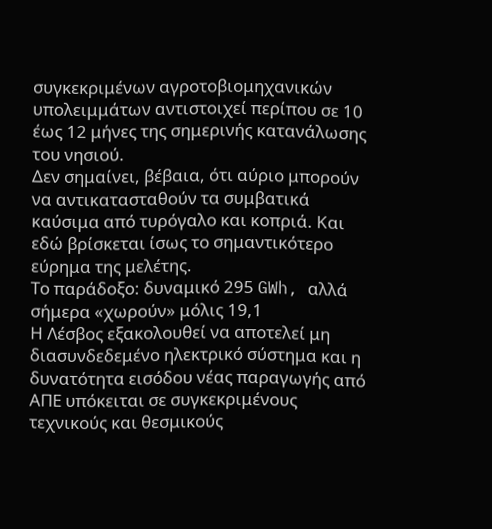συγκεκριμένων αγροτοβιομηχανικών υπολειμμάτων αντιστοιχεί περίπου σε 10 έως 12 μήνες της σημερινής κατανάλωσης του νησιού.
Δεν σημαίνει, βέβαια, ότι αύριο μπορούν να αντικατασταθούν τα συμβατικά καύσιμα από τυρόγαλο και κοπριά. Και εδώ βρίσκεται ίσως το σημαντικότερο εύρημα της μελέτης.
Το παράδοξο: δυναμικό 295 GWh, αλλά σήμερα «χωρούν» μόλις 19,1
Η Λέσβος εξακολουθεί να αποτελεί μη διασυνδεδεμένο ηλεκτρικό σύστημα και η δυνατότητα εισόδου νέας παραγωγής από ΑΠΕ υπόκειται σε συγκεκριμένους τεχνικούς και θεσμικούς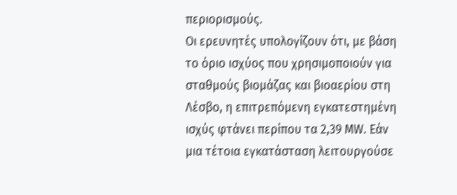περιορισμούς.
Οι ερευνητές υπολογίζουν ότι, με βάση το όριο ισχύος που χρησιμοποιούν για σταθμούς βιομάζας και βιοαερίου στη Λέσβο, η επιτρεπόμενη εγκατεστημένη ισχύς φτάνει περίπου τα 2,39 MW. Εάν μια τέτοια εγκατάσταση λειτουργούσε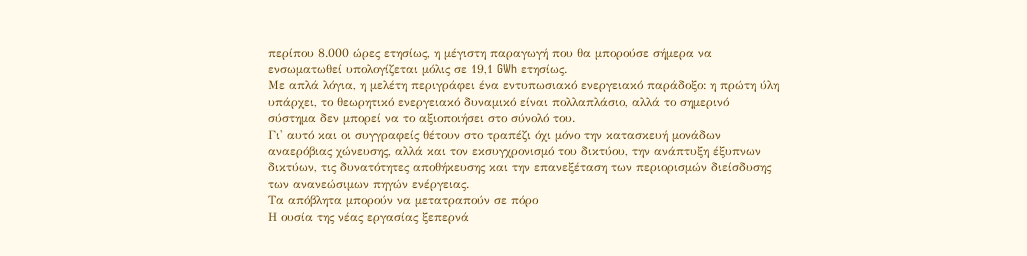περίπου 8.000 ώρες ετησίως, η μέγιστη παραγωγή που θα μπορούσε σήμερα να ενσωματωθεί υπολογίζεται μόλις σε 19,1 GWh ετησίως.
Με απλά λόγια, η μελέτη περιγράφει ένα εντυπωσιακό ενεργειακό παράδοξο: η πρώτη ύλη υπάρχει, το θεωρητικό ενεργειακό δυναμικό είναι πολλαπλάσιο, αλλά το σημερινό σύστημα δεν μπορεί να το αξιοποιήσει στο σύνολό του.
Γι' αυτό και οι συγγραφείς θέτουν στο τραπέζι όχι μόνο την κατασκευή μονάδων αναερόβιας χώνευσης, αλλά και τον εκσυγχρονισμό του δικτύου, την ανάπτυξη έξυπνων δικτύων, τις δυνατότητες αποθήκευσης και την επανεξέταση των περιορισμών διείσδυσης των ανανεώσιμων πηγών ενέργειας.
Τα απόβλητα μπορούν να μετατραπούν σε πόρο
Η ουσία της νέας εργασίας ξεπερνά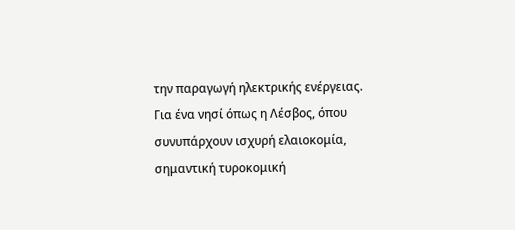την παραγωγή ηλεκτρικής ενέργειας.
Για ένα νησί όπως η Λέσβος, όπου συνυπάρχουν ισχυρή ελαιοκομία, σημαντική τυροκομική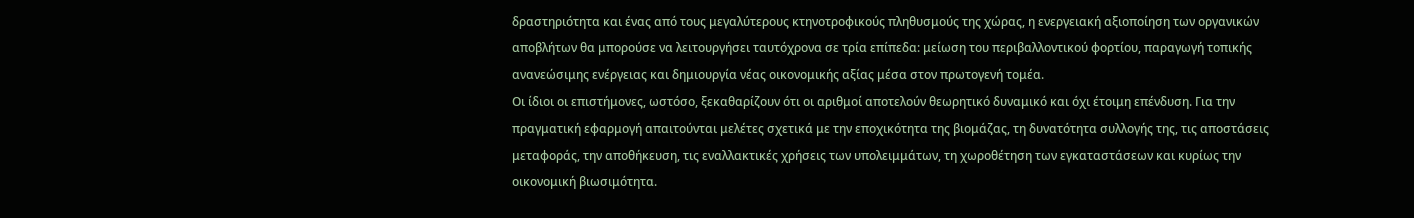δραστηριότητα και ένας από τους μεγαλύτερους κτηνοτροφικούς πληθυσμούς της χώρας, η ενεργειακή αξιοποίηση των οργανικών αποβλήτων θα μπορούσε να λειτουργήσει ταυτόχρονα σε τρία επίπεδα: μείωση του περιβαλλοντικού φορτίου, παραγωγή τοπικής ανανεώσιμης ενέργειας και δημιουργία νέας οικονομικής αξίας μέσα στον πρωτογενή τομέα.
Οι ίδιοι οι επιστήμονες, ωστόσο, ξεκαθαρίζουν ότι οι αριθμοί αποτελούν θεωρητικό δυναμικό και όχι έτοιμη επένδυση. Για την πραγματική εφαρμογή απαιτούνται μελέτες σχετικά με την εποχικότητα της βιομάζας, τη δυνατότητα συλλογής της, τις αποστάσεις μεταφοράς, την αποθήκευση, τις εναλλακτικές χρήσεις των υπολειμμάτων, τη χωροθέτηση των εγκαταστάσεων και κυρίως την οικονομική βιωσιμότητα.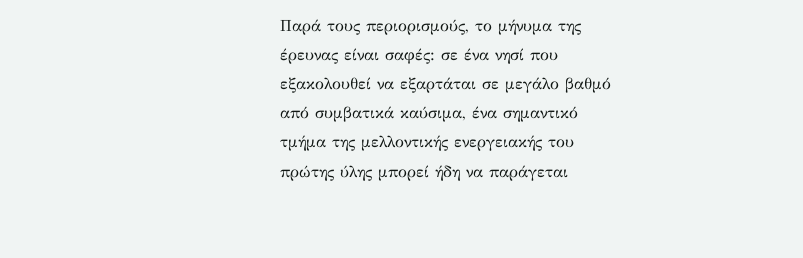Παρά τους περιορισμούς, το μήνυμα της έρευνας είναι σαφές: σε ένα νησί που εξακολουθεί να εξαρτάται σε μεγάλο βαθμό από συμβατικά καύσιμα, ένα σημαντικό τμήμα της μελλοντικής ενεργειακής του πρώτης ύλης μπορεί ήδη να παράγεται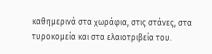καθημερινά στα χωράφια, στις στάνες, στα τυροκομεία και στα ελαιοτριβεία του.